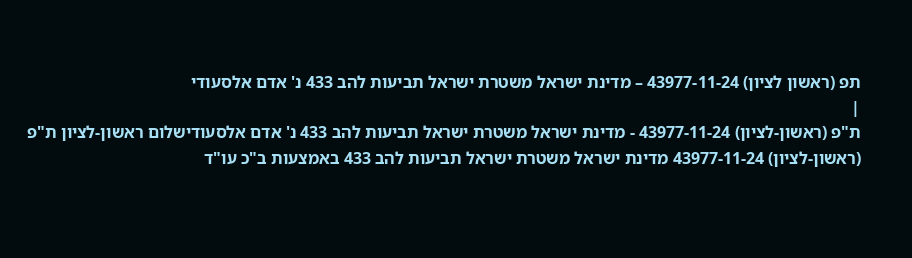תפ (ראשון לציון) 43977-11-24 – מדינת ישראל משטרת ישראל תביעות להב 433 נ' אדם אלסעודי
|
ת"פ (ראשון-לציון) 43977-11-24 - מדינת ישראל משטרת ישראל תביעות להב 433 נ' אדם אלסעודישלום ראשון-לציון ת"פ (ראשון-לציון) 43977-11-24 מדינת ישראל משטרת ישראל תביעות להב 433 באמצעות ב"כ עו"ד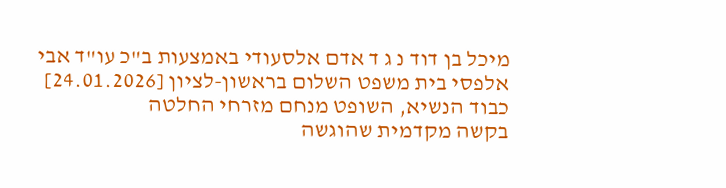מיכל בן דוד נ ג ד אדם אלסעודי באמצעות ב"כ עו"ד אבי אלפסי בית משפט השלום בראשון-לציון [24.01.2026] כבוד הנשיא, השופט מנחם מזרחי החלטה
בקשה מקדמית שהוגשה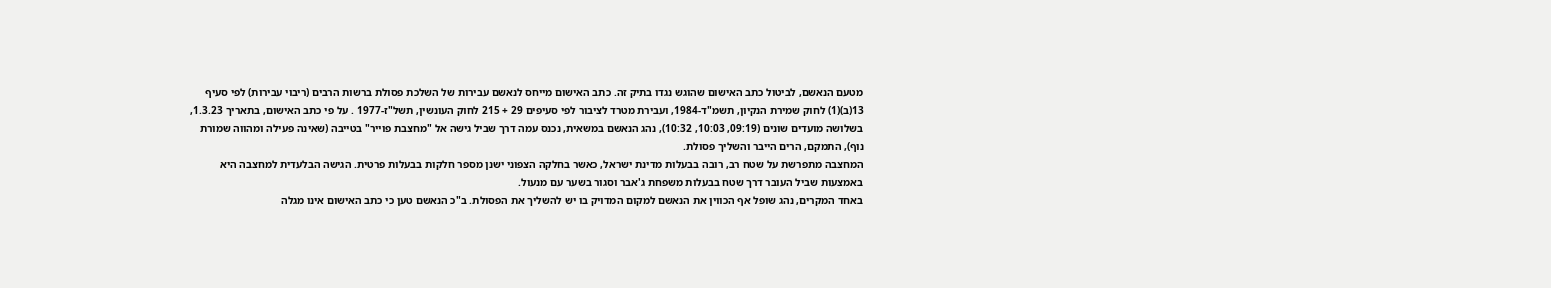מטעם הנאשם, לביטול כתב האישום שהוגש נגדו בתיק זה. כתב האישום מייחס לנאשם עבירות של השלכת פסולת ברשות הרבים (ריבוי עבירות) לפי סעיף 13(ב)(1) לחוק שמירת הנקיון, תשמ"ד-1984, ועבירת מטרד לציבור לפי סעיפים 29 + 215 לחוק העונשין, תשל"ז-1977 . על פי כתב האישום, בתאריך 1.3.23, בשלושה מועדים שונים (09:19, 10:03, 10:32), נהג הנאשם במשאית, נכנס עמה דרך שביל גישה אל "מחצבת פוייר" בטייבה (שאינה פעילה ומהווה שמורת נוף), התמקם, הרים הייבר והשליך פסולת.
המחצבה מתפרשת על שטח רב, רובה בבעלות מדינת ישראל, כאשר בחלקה הצפוני ישנן מספר חלקות בבעלות פרטית. הגישה הבלעדית למחצבה היא באמצעות שביל העובר דרך שטח בבעלות משפחת ג'אבר וסגור בשער עם מנעול.
באחד המקרים, נהג שופל אף הכווין את הנאשם למקום המדויק בו יש להשליך את הפסולת. ב"כ הנאשם טען כי כתב האישום אינו מגלה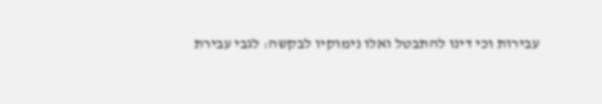עבירות וכי דינו להתבטל ואלו נימוקיו לבקשה: לגבי עבירת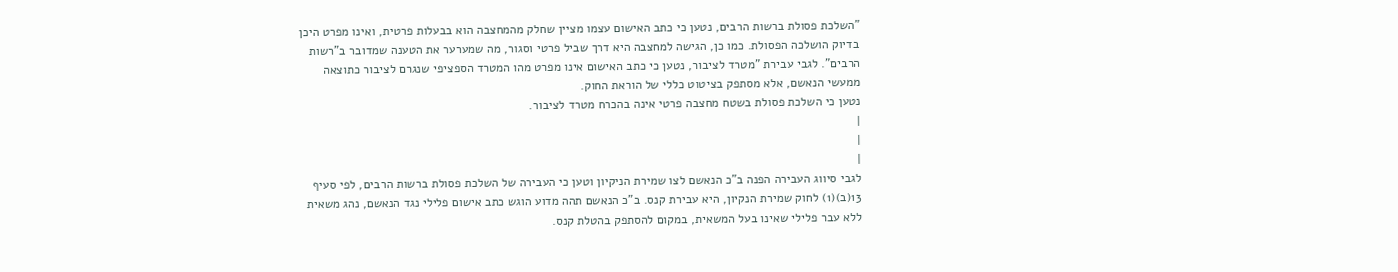"השלכת פסולת ברשות הרבים, נטען כי כתב האישום עצמו מציין שחלק מהמחצבה הוא בבעלות פרטית, ואינו מפרט היכן בדיוק הושלכה הפסולת. כמו כן, הגישה למחצבה היא דרך שביל פרטי וסגור, מה שמערער את הטענה שמדובר ב"רשות הרבים". לגבי עבירת "מטרד לציבור, נטען כי כתב האישום אינו מפרט מהו המטרד הספציפי שנגרם לציבור כתוצאה ממעשי הנאשם, אלא מסתפק בציטוט כללי של הוראת החוק.
נטען כי השלכת פסולת בשטח מחצבה פרטי אינה בהכרח מטרד לציבור.
|
|
|
לגבי סיווג העבירה הפנה ב"כ הנאשם לצו שמירת הניקיון וטען כי העבירה של השלכת פסולת ברשות הרבים, לפי סעיף 13(ב)(1) לחוק שמירת הנקיון, היא עבירת קנס. ב"כ הנאשם תהה מדוע הוגש כתב אישום פלילי נגד הנאשם, נהג משאית ללא עבר פלילי שאינו בעל המשאית, במקום להסתפק בהטלת קנס.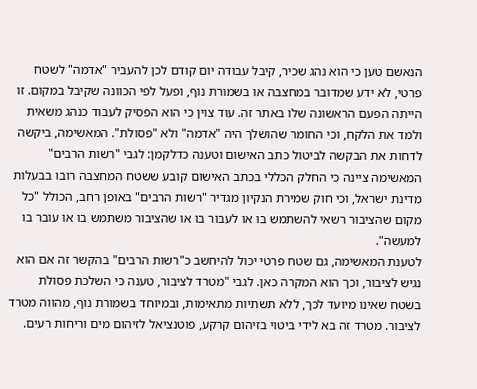הנאשם טען כי הוא נהג שכיר, קיבל עבודה יום קודם לכן להעביר "אדמה" לשטח פרטי, לא ידע שמדובר במחצבה או בשמורת נוף, ופעל לפי הכוונה שקיבל במקום. זו הייתה הפעם הראשונה שלו באתר זה. עוד צוין כי הוא הפסיק לעבוד כנהג משאית ולמד את הלקח, וכי החומר שהושלך היה "אדמה" ולא "פסולת". המאשימה, ביקשה לדחות את הבקשה לביטול כתב האישום וטענה כדלקמן: לגבי "רשות הרבים" המאשימה ציינה כי החלק הכללי בכתב האישום קובע ששטח המחצבה רובו בבעלות מדינת ישראל, וכי חוק שמירת הנקיון מגדיר "רשות הרבים" באופן רחב, הכולל "כל מקום שהציבור רשאי להשתמש בו או לעבור בו או שהציבור משתמש בו או עובר בו למעשה".
לטענת המאשימה, גם שטח פרטי יכול להיחשב כ"רשות הרבים" בהקשר זה אם הוא נגיש לציבור, וכך הוא המקרה כאן. לגבי "מטרד לציבור, טענה כי השלכת פסולת בשטח שאינו מיועד לכך, ללא תשתיות מתאימות, ובמיוחד בשמורת נוף, מהווה מטרד לציבור. מטרד זה בא לידי ביטוי בזיהום קרקע, פוטנציאל לזיהום מים וריחות רעים.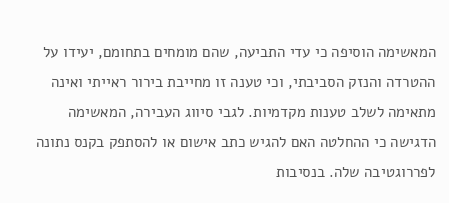המאשימה הוסיפה כי עדי התביעה, שהם מומחים בתחומם, יעידו על ההטרדה והנזק הסביבתי, וכי טענה זו מחייבת בירור ראייתי ואינה מתאימה לשלב טענות מקדמיות. לגבי סיווג העבירה, המאשימה הדגישה כי ההחלטה האם להגיש כתב אישום או להסתפק בקנס נתונה לפררוגטיבה שלה. בנסיבות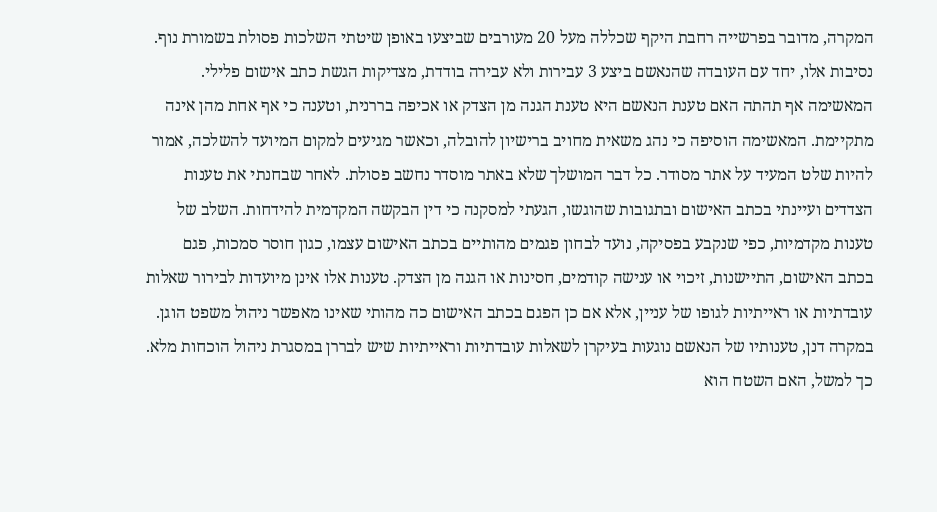המקרה, מדובר בפרשייה רחבת היקף שכללה מעל 20 מעורבים שביצעו באופן שיטתי השלכות פסולת בשמורת נוף. נסיבות אלו, יחד עם העובדה שהנאשם ביצע 3 עבירות ולא עבירה בודדת, מצדיקות הגשת כתב אישום פלילי. המאשימה אף תהתה האם טענת הנאשם היא טענת הגנה מן הצדק או אכיפה בררנית, וטענה כי אף אחת מהן אינה מתקיימת. המאשימה הוסיפה כי נהג משאית מחויב ברישיון להובלה, וכאשר מגיעים למקום המיועד להשלכה, אמור להיות שלט המעיד על אתר מסודר. כל דבר המושלך שלא באתר מוסדר נחשב פסולת. לאחר שבחנתי את טענות הצדדים ועיינתי בכתב האישום ובתגובות שהוגשו, הגעתי למסקנה כי דין הבקשה המקדמית להידחות. השלב של טענות מקדמיות, כפי שנקבע בפסיקה, נועד לבחון פגמים מהותיים בכתב האישום עצמו, כגון חוסר סמכות, פגם בכתב האישום, התיישנות, זיכוי או ענישה קודמים, חסינות או הגנה מן הצדק. טענות אלו אינן מיועדות לבירור שאלות עובדתיות או ראייתיות לגופו של עניין, אלא אם כן הפגם בכתב האישום כה מהותי שאינו מאפשר ניהול משפט הוגן. במקרה דנן, טענותיו של הנאשם נוגעות בעיקרן לשאלות עובדתיות וראייתיות שיש לבררן במסגרת ניהול הוכחות מלא.
כך למשל, האם השטח הוא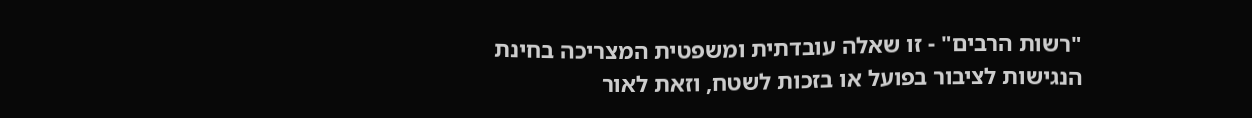"רשות הרבים" - זו שאלה עובדתית ומשפטית המצריכה בחינת הנגישות לציבור בפועל או בזכות לשטח, וזאת לאור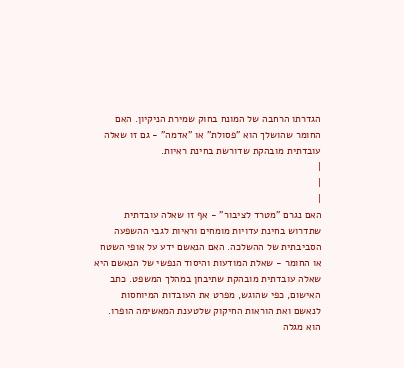הגדרתו הרחבה של המונח בחוק שמירת הניקיון. האם החומר שהושלך הוא "פסולת" או "אדמה" - גם זו שאלה עובדתית מובהקת שדורשת בחינת ראיות.
|
|
|
האם נגרם "מטרד לציבור" - אף זו שאלה עובדתית שתדרוש בחינת עדויות מומחים וראיות לגבי ההשפעה הסביבתית של ההשלכה. האם הנאשם ידע על אופי השטח או החומר - שאלת המודעות והיסוד הנפשי של הנאשם היא שאלה עובדתית מובהקת שתיבחן במהלך המשפט. כתב האישום, כפי שהוגש, מפרט את העובדות המיוחסות לנאשם ואת הוראות החיקוק שלטענת המאשימה הופרו. הוא מגלה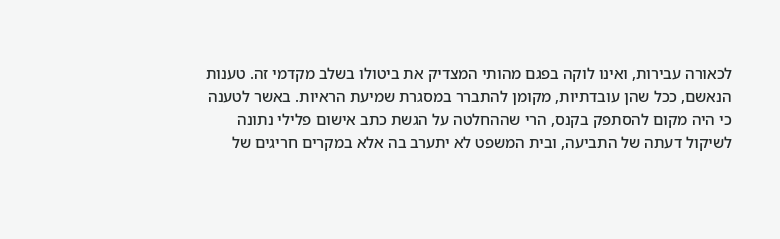לכאורה עבירות, ואינו לוקה בפגם מהותי המצדיק את ביטולו בשלב מקדמי זה. טענות הנאשם, ככל שהן עובדתיות, מקומן להתברר במסגרת שמיעת הראיות. באשר לטענה כי היה מקום להסתפק בקנס, הרי שההחלטה על הגשת כתב אישום פלילי נתונה לשיקול דעתה של התביעה, ובית המשפט לא יתערב בה אלא במקרים חריגים של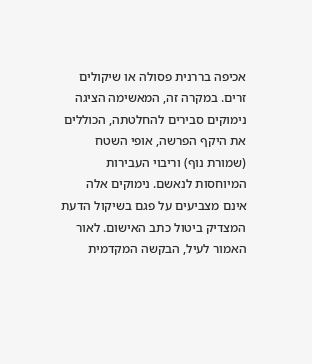אכיפה בררנית פסולה או שיקולים זרים. במקרה זה, המאשימה הציגה נימוקים סבירים להחלטתה, הכוללים את היקף הפרשה, אופי השטח (שמורת נוף) וריבוי העבירות המיוחסות לנאשם. נימוקים אלה אינם מצביעים על פגם בשיקול הדעת המצדיק ביטול כתב האישום. לאור האמור לעיל, הבקשה המקדמית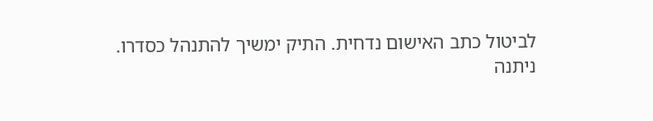לביטול כתב האישום נדחית. התיק ימשיך להתנהל כסדרו.
ניתנה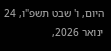היום, ו' שבט תשפ"ו, 24 ינואר 2026,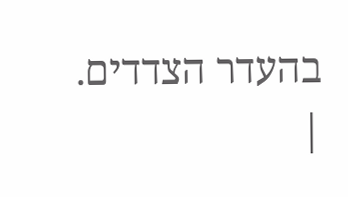בהעדר הצדדים.
|